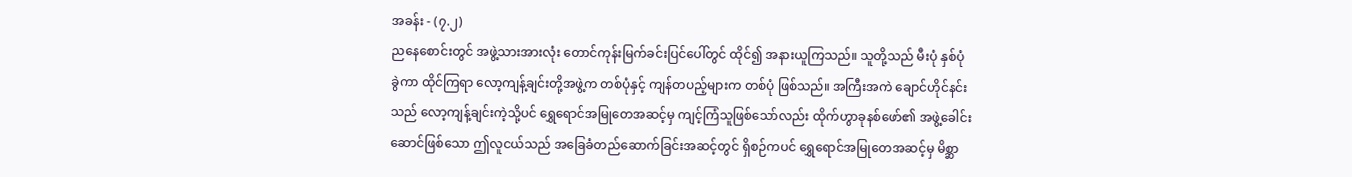အခန်း - (၇.၂)
ညနေစောင်းတွင် အဖွဲ့သားအားလုံး တောင်ကုန်းမြက်ခင်းပြင်ပေါ်တွင် ထိုင်၍ အနားယူကြသည်။ သူတို့သည် မီးပုံ နှစ်ပုံ ခွဲကာ ထိုင်ကြရာ လော့ကျန့်ချင်းတို့အဖွဲ့က တစ်ပုံနှင့် ကျန်တပည့်များက တစ်ပုံ ဖြစ်သည်။ အကြီးအကဲ ချောင်ဟိုင်နင်းသည် လော့ကျန့်ချင်းကဲ့သို့ပင် ရွှေရောင်အမြုတေအဆင့်မှ ကျင့်ကြံသူဖြစ်သော်လည်း ထိုက်ဟွာခုနစ်ဖော်၏ အဖွဲ့ခေါင်းဆောင်ဖြစ်သော ဤလူငယ်သည် အခြေခံတည်ဆောက်ခြင်းအဆင့်တွင် ရှိစဉ်ကပင် ရွှေရောင်အမြုတေအဆင့်မှ မိစ္ဆာ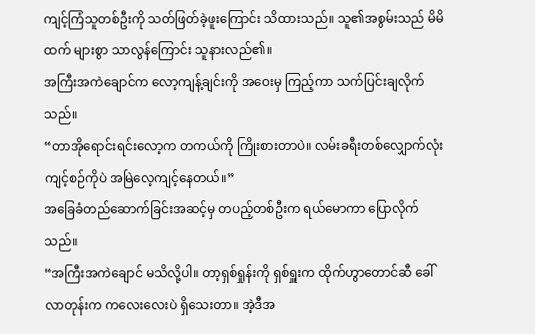ကျင့်ကြံသူတစ်ဦးကို သတ်ဖြတ်ခဲ့ဖူးကြောင်း သိထားသည်။ သူ၏အစွမ်းသည် မိမိထက် များစွာ သာလွန်ကြောင်း သူနားလည်၏။
အကြီးအကဲချောင်က လော့ကျန့်ချင်းကို အဝေးမှ ကြည့်ကာ သက်ပြင်းချလိုက်သည်။
“တာအိုရောင်းရင်းလော့က တကယ်ကို ကြိုးစားတာပဲ။ လမ်းခရီးတစ်လျှောက်လုံး ကျင့်စဉ်ကိုပဲ အမြဲလေ့ကျင့်နေတယ်။”
အခြေခံတည်ဆောက်ခြင်းအဆင့်မှ တပည့်တစ်ဦးက ရယ်မောကာ ပြောလိုက်သည်။
“အကြီးအကဲချောင် မသိလို့ပါ။ တာ့ရှစ်ရှုန်းကို ရှစ်ရှူးက ထိုက်ဟွာတောင်ဆီ ခေါ်လာတုန်းက ကလေးလေးပဲ ရှိသေးတာ။ အဲ့ဒီအ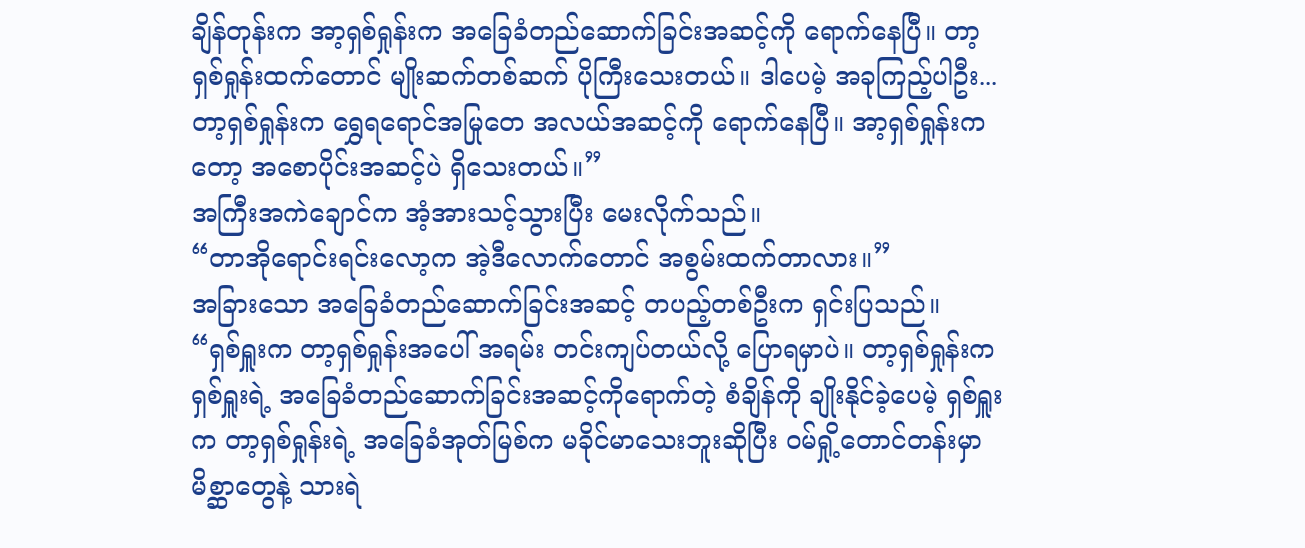ချိန်တုန်းက အာ့ရှစ်ရှုန်းက အခြေခံတည်ဆောက်ခြင်းအဆင့်ကို ရောက်နေပြီ။ တာ့ရှစ်ရှုန်းထက်တောင် မျိုးဆက်တစ်ဆက် ပိုကြီးသေးတယ်။ ဒါပေမဲ့ အခုကြည့်ပါဦး...တာ့ရှစ်ရှုန်းက ရွှေရရောင်အမြုတေ အလယ်အဆင့်ကို ရောက်နေပြီ။ အာ့ရှစ်ရှုန်းကတော့ အစောပိုင်းအဆင့်ပဲ ရှိသေးတယ်။”
အကြီးအကဲချောင်က အံ့အားသင့်သွားပြီး မေးလိုက်သည်။
“တာအိုရောင်းရင်းလော့က အဲ့ဒီလောက်တောင် အစွမ်းထက်တာလား။”
အခြားသော အခြေခံတည်ဆောက်ခြင်းအဆင့် တပည့်တစ်ဦးက ရှင်းပြသည်။
“ရှစ်ရှူးက တာ့ရှစ်ရှုန်းအပေါ် အရမ်း တင်းကျပ်တယ်လို့ ပြောရမှာပဲ။ တာ့ရှစ်ရှုန်းက ရှစ်ရှူးရဲ့ အခြေခံတည်ဆောက်ခြင်းအဆင့်ကိုရောက်တဲ့ စံချိန်ကို ချိုးနိုင်ခဲ့ပေမဲ့ ရှစ်ရှူးက တာ့ရှစ်ရှုန်းရဲ့ အခြေခံအုတ်မြစ်က မခိုင်မာသေးဘူးဆိုပြီး ဝမ်ရှို့တောင်တန်းမှာ မိစ္ဆာတွေနဲ့ သားရဲ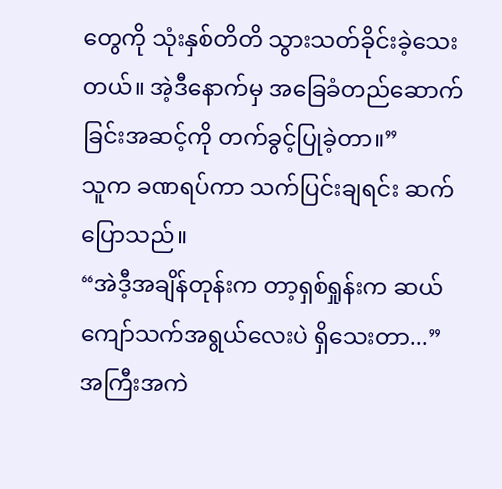တွေကို သုံးနှစ်တိတိ သွားသတ်ခိုင်းခဲ့သေးတယ်။ အဲ့ဒီနောက်မှ အခြေခံတည်ဆောက်ခြင်းအဆင့်ကို တက်ခွင့်ပြုခဲ့တာ။”
သူက ခဏရပ်ကာ သက်ပြင်းချရင်း ဆက်ပြောသည်။
“အဲဒီ့အချိန်တုန်းက တာ့ရှစ်ရှုန်းက ဆယ်ကျော်သက်အရွယ်လေးပဲ ရှိသေးတာ...”
အကြီးအကဲ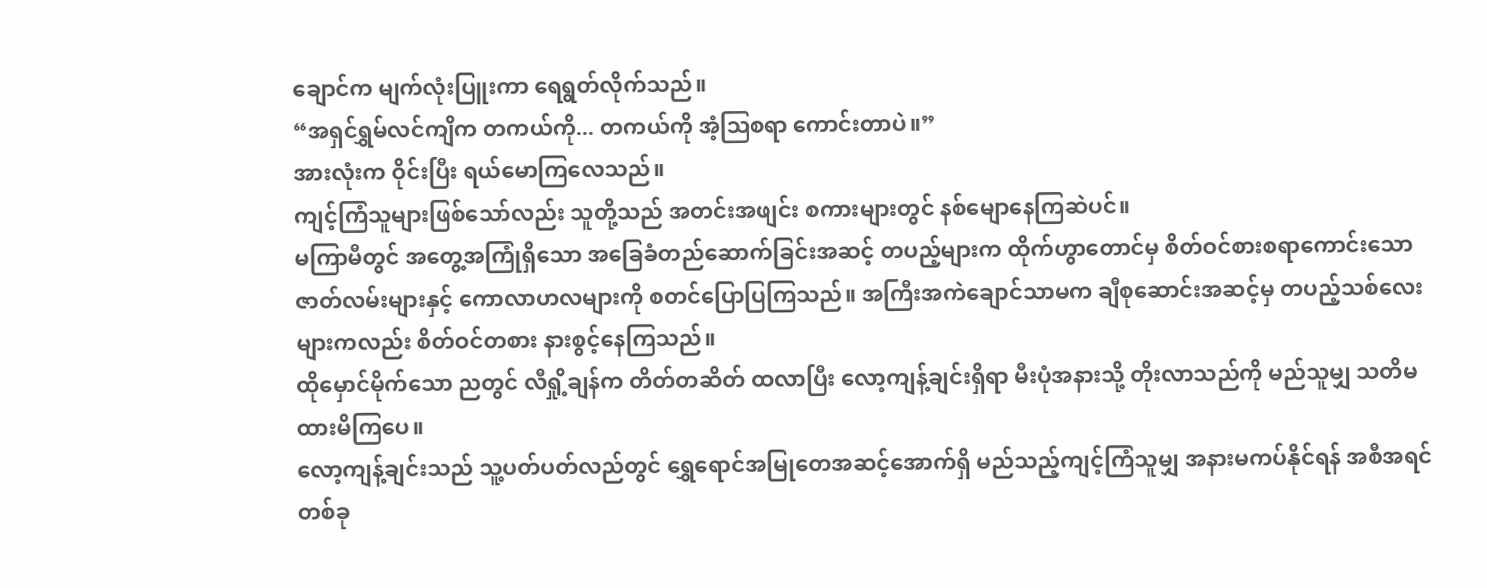ချောင်က မျက်လုံးပြူးကာ ရေရွတ်လိုက်သည်။
“အရှင်ရွှမ်လင်ကျိက တကယ်ကို... တကယ်ကို အံ့ဩစရာ ကောင်းတာပဲ။”
အားလုံးက ဝိုင်းပြီး ရယ်မောကြလေသည်။
ကျင့်ကြံသူများဖြစ်သော်လည်း သူတို့သည် အတင်းအဖျင်း စကားများတွင် နစ်မျောနေကြဆဲပင်။
မကြာမီတွင် အတွေ့အကြုံရှိသော အခြေခံတည်ဆောက်ခြင်းအဆင့် တပည့်များက ထိုက်ဟွာတောင်မှ စိတ်ဝင်စားစရာကောင်းသော ဇာတ်လမ်းများနှင့် ကောလာဟလများကို စတင်ပြောပြကြသည်။ အကြီးအကဲချောင်သာမက ချီစုဆောင်းအဆင့်မှ တပည့်သစ်လေးများကလည်း စိတ်ဝင်တစား နားစွင့်နေကြသည်။
ထိုမှောင်မိုက်သော ညတွင် လီရှို့ချန်က တိတ်တဆိတ် ထလာပြီး လော့ကျန့်ချင်းရှိရာ မီးပုံအနားသို့ တိုးလာသည်ကို မည်သူမျှ သတိမထားမိကြပေ။
လော့ကျန့်ချင်းသည် သူ့ပတ်ပတ်လည်တွင် ရွှေရောင်အမြုတေအဆင့်အောက်ရှိ မည်သည့်ကျင့်ကြံသူမျှ အနားမကပ်နိုင်ရန် အစီအရင်တစ်ခု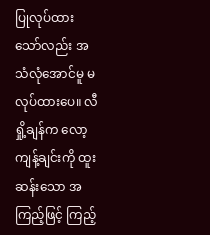ပြုလုပ်ထားသော်လည်း အသံလုံအောင်မူ မလုပ်ထားပေ။ လီရှို့ချန်က လော့ကျန့်ချင်းကို ထူးဆန်းသော အကြည့်ဖြင့် ကြည့်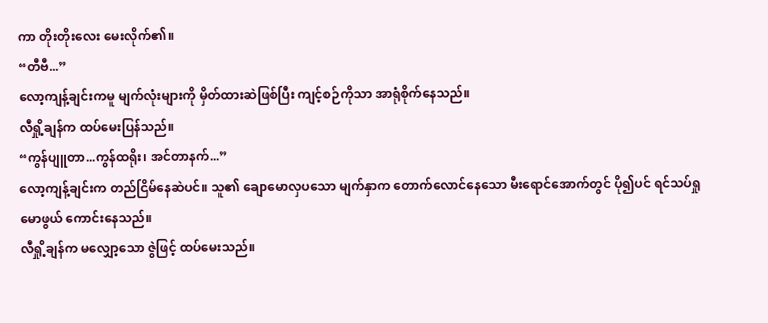ကာ တိုးတိုးလေး မေးလိုက်၏။
“တီဗီ...”
လော့ကျန့်ချင်းကမူ မျက်လုံးများကို မှိတ်ထားဆဲဖြစ်ပြီး ကျင့်စဉ်ကိုသာ အာရုံစိုက်နေသည်။
လီရှို့ချန်က ထပ်မေးပြန်သည်။
“ကွန်ပျူတာ...ကွန်ထရိုး၊ အင်တာနက်...”
လော့ကျန့်ချင်းက တည်ငြိမ်နေဆဲပင်။ သူ၏ ချောမောလှပသော မျက်နှာက တောက်လောင်နေသော မီးရောင်အောက်တွင် ပို၍ပင် ရင်သပ်ရှုမောဖွယ် ကောင်းနေသည်။
လီရှို့ချန်က မလျှော့သော ဇွဲဖြင့် ထပ်မေးသည်။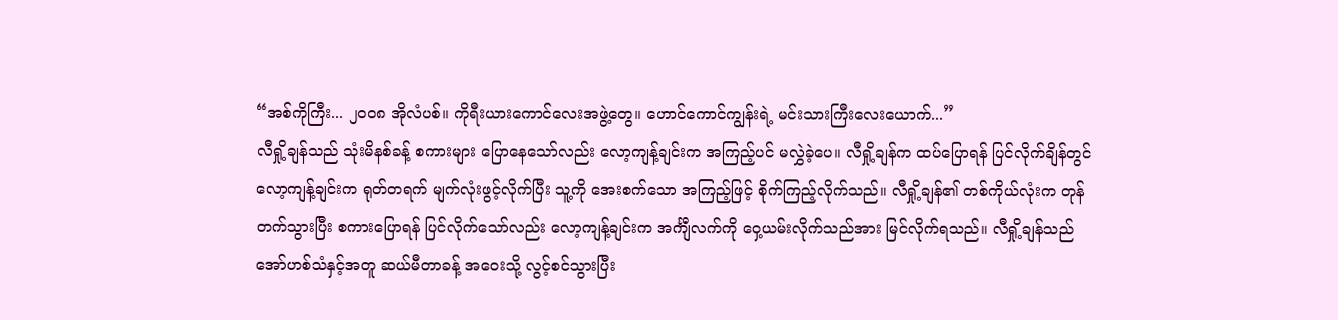“အစ်ကိုကြီး... ၂၀၀၈ အိုလံပစ်။ ကိုရီးယားကောင်လေးအဖွဲ့တွေ။ ဟောင်ကောင်ကျွန်းရဲ့ မင်းသားကြီးလေးယောက်...”
လီရှို့ချန်သည် သုံးမိနစ်ခန့် စကားများ ပြောနေသော်လည်း လော့ကျန့်ချင်းက အကြည့်ပင် မလွှဲခဲ့ပေ။ လီရှို့ချန်က ထပ်ပြောရန် ပြင်လိုက်ချိန်တွင် လော့ကျန့်ချင်းက ရုတ်တရက် မျက်လုံးဖွင့်လိုက်ပြီး သူ့ကို အေးစက်သော အကြည့်ဖြင့် စိုက်ကြည့်လိုက်သည်။ လီရှို့ချန်၏ တစ်ကိုယ်လုံးက တုန်တက်သွားပြီး စကားပြောရန် ပြင်လိုက်သော်လည်း လော့ကျန့်ချင်းက အင်္ကျီလက်ကို ဝှေ့ယမ်းလိုက်သည်အား မြင်လိုက်ရသည်။ လီရှို့ချန်သည် အော်ဟစ်သံနှင့်အတူ ဆယ်မီတာခန့် အဝေးသို့ လွင့်စင်သွားပြီး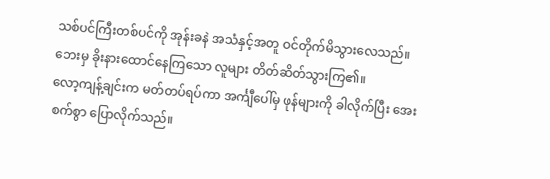သစ်ပင်ကြီးတစ်ပင်ကို အုန်းခနဲ အသံနှင့်အတူ ဝင်တိုက်မိသွားလေသည်။
ဘေးမှ ခိုးနားထောင်နေကြသော လူများ တိတ်ဆိတ်သွားကြ၏။
လော့ကျန့်ချင်းက မတ်တပ်ရပ်ကာ အင်္ကျီပေါ်မှ ဖုန်များကို ခါလိုက်ပြီး အေးစက်စွာ ပြောလိုက်သည်။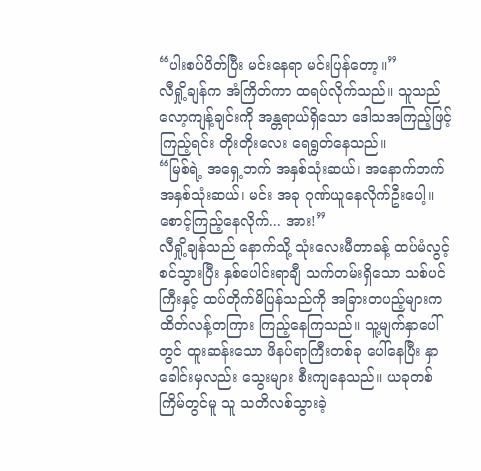“ပါးစပ်ပိတ်ပြီး မင်းနေရာ မင်းပြန်တော့။”
လီရှို့ချန်က အံကြိတ်ကာ ထရပ်လိုက်သည်။ သူသည် လော့ကျန့်ချင်းကို အန္တရာယ်ရှိသော ဒေါသအကြည့်ဖြင့် ကြည့်ရင်း တိုးတိုးလေး ရေရွတ်နေသည်။
“မြစ်ရဲ့ အရှေ့ဘက် အနှစ်သုံးဆယ်၊ အနောက်ဘက် အနှစ်သုံးဆယ်၊ မင်း အခု ဂုဏ်ယူနေလိုက်ဦးပေါ့။ စောင့်ကြည့်နေလိုက်... အား!”
လီရှို့ချန်သည် နောက်သို့ သုံးလေးမီတာခန့် ထပ်မံလွင့်စင်သွားပြီး နှစ်ပေါင်းရာချီ သက်တမ်းရှိသော သစ်ပင်ကြီးနှင့် ထပ်တိုက်မိပြန်သည်ကို အခြားတပည့်များက ထိတ်လန့်တကြား ကြည့်နေကြသည်။ သူ့မျက်နှာပေါ်တွင် ထူးဆန်းသော ဖိနပ်ရာကြီးတစ်ခု ပေါ်နေပြီး နှာခေါင်းမှလည်း သွေးများ စီးကျနေသည်။ ယခုတစ်ကြိမ်တွင်မူ သူ သတိလစ်သွားခဲ့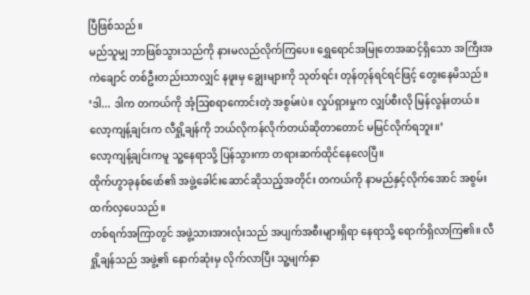ပြီဖြစ်သည်။
မည်သူမျှ ဘာဖြစ်သွားသည်ကို နားမလည်လိုက်ကြပေ။ ရွှေရောင်အမြုတေအဆင့်ရှိသော အကြီးအကဲချောင် တစ်ဦးတည်းသာလျှင် နဖူးမှ ချွေးများကို သုတ်ရင်း တုန်တုန်ရင်ရင်ဖြင့် တွေးနေမိသည်။
‘ဒါ... ဒါက တကယ်ကို အံ့ဩစရာကောင်းတဲ့ အစွမ်းပဲ။ လှုပ်ရှားမှုက လျှပ်စီးလို မြန်လွန်းတယ်။ လော့ကျန့်ချင်းက လီရှို့ချန်ကို ဘယ်လိုကန်လိုက်တယ်ဆိုတာတောင် မမြင်လိုက်ရဘူး။’
လော့ကျန့်ချင်းကမူ သူ့နေရာသို့ ပြန်သွားကာ တရားဆက်ထိုင်နေလေပြီ။
ထိုက်ဟွာခုနစ်ဖော်၏ အဖွဲ့ခေါင်းဆောင်ဆိုသည့်အတိုင်း တကယ်ကို နာမည်နှင့်လိုက်အောင် အစွမ်းထက်လှပေသည်။
တစ်ရက်အကြာတွင် အဖွဲ့သားအားလုံးသည် အပျက်အစီးများရှိရာ နေရာသို့ ရောက်ရှိလာကြ၏။ လီရှို့ချန်သည် အဖွဲ့၏ နောက်ဆုံးမှ လိုက်လာပြီး သူ့မျက်နှာ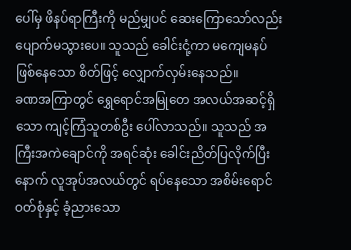ပေါ်မှ ဖိနပ်ရာကြီးကို မည်မျှပင် ဆေးကြောသော်လည်း ပျောက်မသွားပေ။ သူသည် ခေါင်းငုံ့ကာ မကျေမနပ် ဖြစ်နေသော စိတ်ဖြင့် လျှောက်လှမ်းနေသည်။
ခဏအကြာတွင် ရွှေရောင်အမြုတေ အလယ်အဆင့်ရှိသော ကျင့်ကြံသူတစ်ဦး ပေါ်လာသည်။ သူသည် အကြီးအကဲချောင်ကို အရင်ဆုံး ခေါင်းညိတ်ပြလိုက်ပြီးနောက် လူအုပ်အလယ်တွင် ရပ်နေသော အစိမ်းရောင်ဝတ်စုံနှင့် ခံ့ညားသော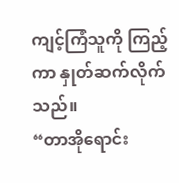ကျင့်ကြံသူကို ကြည့်ကာ နှုတ်ဆက်လိုက်သည်။
“တာအိုရောင်း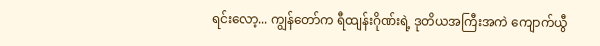ရင်းလော့... ကျွန်တော်က ရီထျန်းဂိုဏ်းရဲ့ ဒုတိယအကြီးအကဲ ကျောက်ယွီ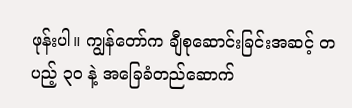ဖုန်းပါ။ ကျွန်တော်က ချီစုဆောင်းခြင်းအဆင့် တပည့် ၃၀ နဲ့ အခြေခံတည်ဆောက်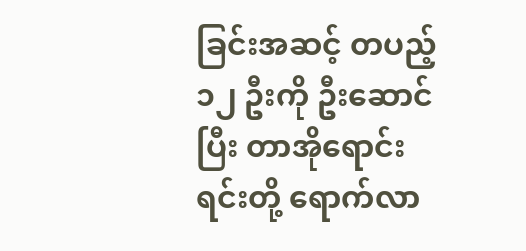ခြင်းအဆင့် တပည့် ၁၂ ဦးကို ဦးဆောင်ပြီး တာအိုရောင်းရင်းတို့ ရောက်လာ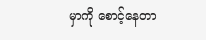မှာကို စောင့်နေတာ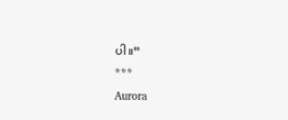ပါ။”
***
Aurora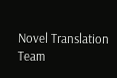Novel Translation Team